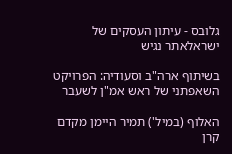גלובס - עיתון העסקים של ישראלאתר נגיש

בשיתוף ארה"ב וסעודיה: הפרויקט השאפתני של ראש אמ"ן לשעבר

האלוף (במיל') תמיר היימן מקדם קרן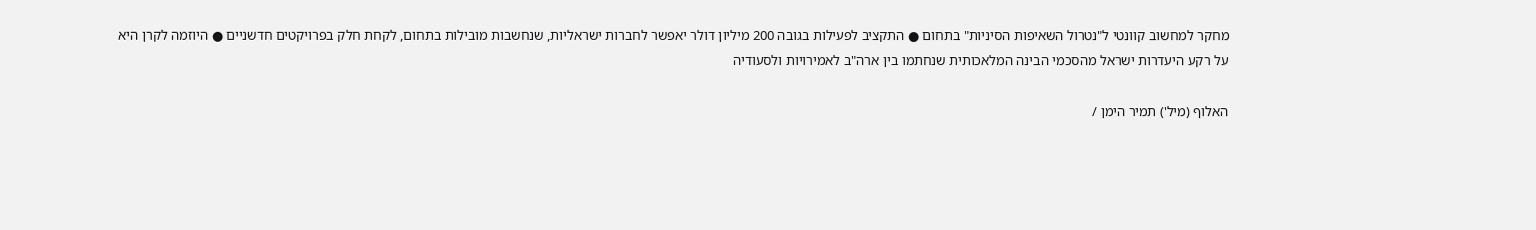מחקר למחשוב קוונטי ל"נטרול השאיפות הסיניות" בתחום ● התקציב לפעילות בגובה 200 מיליון דולר יאפשר לחברות ישראליות, שנחשבות מובילות בתחום, לקחת חלק בפרויקטים חדשניים ● היוזמה לקרן היא על רקע היעדרות ישראל מהסכמי הבינה המלאכותית שנחתמו בין ארה"ב לאמירויות ולסעודיה

האלוף (מיל') תמיר הימן /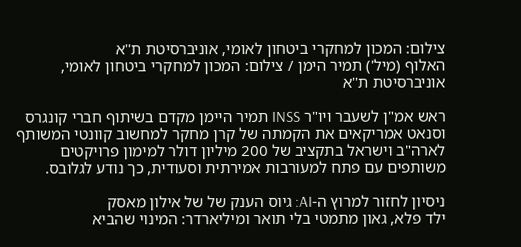צילום: המכון למחקרי ביטחון לאומי, אוניברסיטת ת''א
האלוף (מיל') תמיר הימן / צילום: המכון למחקרי ביטחון לאומי, אוניברסיטת ת''א

ראש אמ"ן לשעבר ויו"ר INSS תמיר היימן מקדם בשיתוף חברי קונגרס וסנאט אמריקאים את הקמתה של קרן מחקר למחשוב קוונטי המשותף לארה"ב וישראל בתקציב של 200 מיליון דולר למימון פרויקטים משותפים עם פתח למעורבות אמירתית וסעודית, כך נודע לגלובס.

ניסיון לחזור למרוץ ה-AI: גיוס הענק של של אילון מאסק
ילד פלא, גאון מתמטי בלי תואר ומיליארדר: המינוי שהביא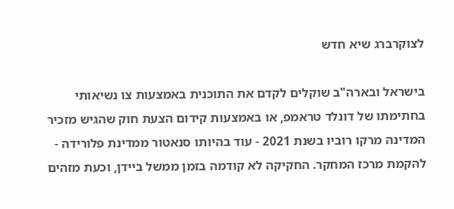לצוקרברג שיא חדש

בישראל ובארה"ב שוקלים לקדם את התוכנית באמצעות צו נשיאותי בחתימתו של דונלד טראמפ, או באמצעות קידום הצעת חוק שהגיש מזכיר המדינה מרקו רוביו בשנת 2021 - עוד בהיותו סנאטור ממדינת פלורידה - להקמת מרכז המחקר. החקיקה לא קודמה בזמן ממשל ביידן, וכעת מזהים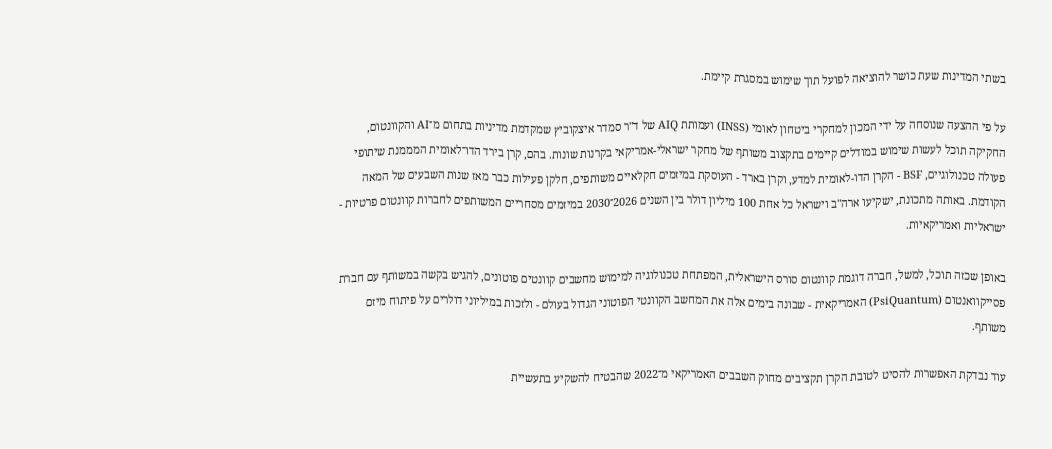בשתי המדינות שעת כושר להוציאה לפועל תוך שימוש במסגרת קיימת.

על פי ההצעה שנוסחה על ידי המכון למחקרי ביטחון לאומי (INSS) ועמותת AIQ של ד"ר סמדר איצקוביץ שמקדמת מדיניות בתחום מ־AI והקוונטום, החקיקה תוכל לעשות שימוש במודלים קיימים בתקצוב משותף של מחקר ישראלי-אמריקאי בקרנות שונות. בהם, קרן בירד הדו־לאומית המממנת שיתופי פעולה טכנולוגיים, BSF - הקרן הדו-לאומית למדע, וקרן בארד - העוסקת במיזמים חקלאיים משותפים, חלקן פעילות כבר מאז שנות השבעים של המאה הקודמת. באותה מתכונת, ישקיעו ארה"ב וישראל כל אחת 100 מיליון דולר בין השנים 2026־2030 במיזמים מסחריים המשותפים לחברות קוונטום פרטיות - ישראליות ואמריקאיות.

באופן שכזה תוכל, למשל, חברה דוגמת קוונטום סורס הישראלית, המפתחת טכנולוגיה למימוש מחשבים קוונטים פוטונים, להגיש בקשה במשותף עם חברת פסייקוואנטום (PsiQuantum) האמריקאית - שבונה בימים אלה את המחשב הקוונטי הפוטוני הגדול בעולם - ולזכות במיליוני דולרים על פיתוח מיזם משותף.

עוד נבדקת האפשרות להסיט לטובת הקרן תקציבים מחוק השבבים האמריקאי מ־2022 שהבטיח להשקיע בתעשיית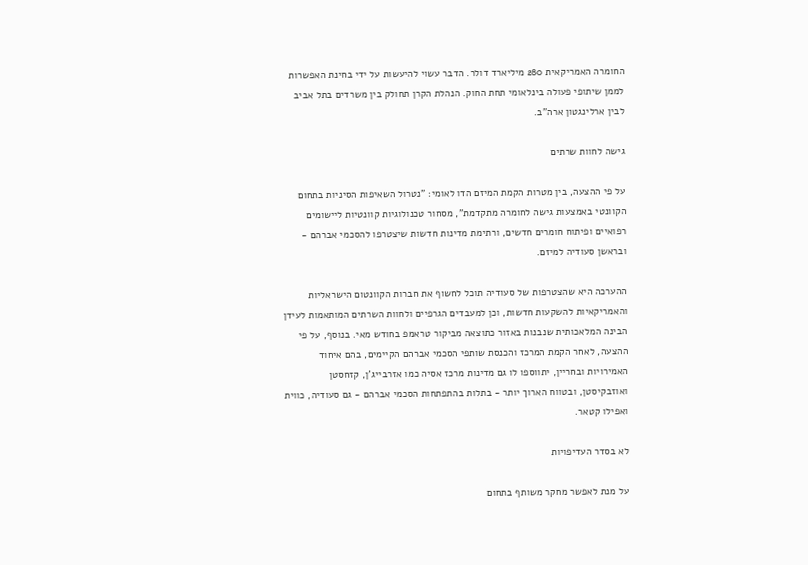החומרה האמריקאית 280 מיליארד דולר. הדבר עשוי להיעשות על ידי בחינת האפשרות לממן שיתופי פעולה בינלאומי תחת החוק. הנהלת הקרן תחולק בין משרדים בתל אביב לבין ארלינגטון ארה"ב.

גישה לחוות שרתים

על פי ההצעה, בין מטרות הקמת המיזם הדו לאומי: "נטרול השאיפות הסיניות בתחום הקוונטי באמצעות גישה לחומרה מתקדמת", מסחור טכנולוגיות קוונטיות ליישומים רפואיים ופיתוח חומרים חדשים, ורתימת מדינות חדשות שיצטרפו להסכמי אברהם - ובראשן סעודיה למיזם.

ההערכה היא שהצטרפות של סעודיה תוכל לחשוף את חברות הקוונטום הישראליות והאמריקאיות להשקעות חדשות, וכן למעבדים הגרפיים ולחוות השרתים המותאמות לעידן הבינה המלאכותית שנבנות באזור כתוצאה מביקור טראמפ בחודש מאי. בנוסף, על פי ההצעה, לאחר הקמת המרכז והכנסת שותפי הסכמי אברהם הקיימים, בהם איחוד האמירויות ובחריין, יתווספו לו גם מדינות מרכז אסיה כמו אזרבייג'ן, קזחסטן ואוזבקיסטן, ובטווח הארוך יותר - בתלות בהתפתחות הסכמי אברהם - גם סעודיה, כווית ואפילו קטאר.

לא בסדר העדיפויות

על מנת לאפשר מחקר משותף בתחום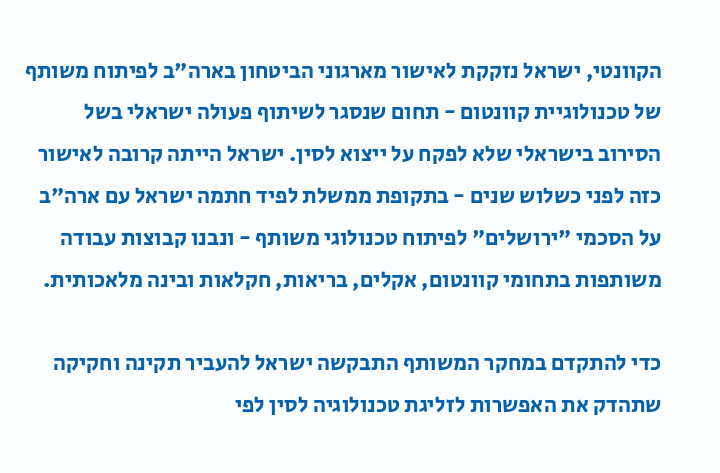הקוונטי, ישראל נזקקת לאישור מארגוני הביטחון בארה"ב לפיתוח משותף של טכנולוגיית קוונטום - תחום שנסגר לשיתוף פעולה ישראלי בשל הסירוב בישראלי שלא לפקח על ייצוא לסין. ישראל הייתה קרובה לאישור כזה לפני כשלוש שנים - בתקופת ממשלת לפיד חתמה ישראל עם ארה"ב על הסכמי "ירושלים" לפיתוח טכנולוגי משותף - ונבנו קבוצות עבודה משותפות בתחומי קוונטום, אקלים, בריאות, חקלאות ובינה מלאכותית.

כדי להתקדם במחקר המשותף התבקשה ישראל להעביר תקינה וחקיקה שתהדק את האפשרות לזליגת טכנולוגיה לסין לפי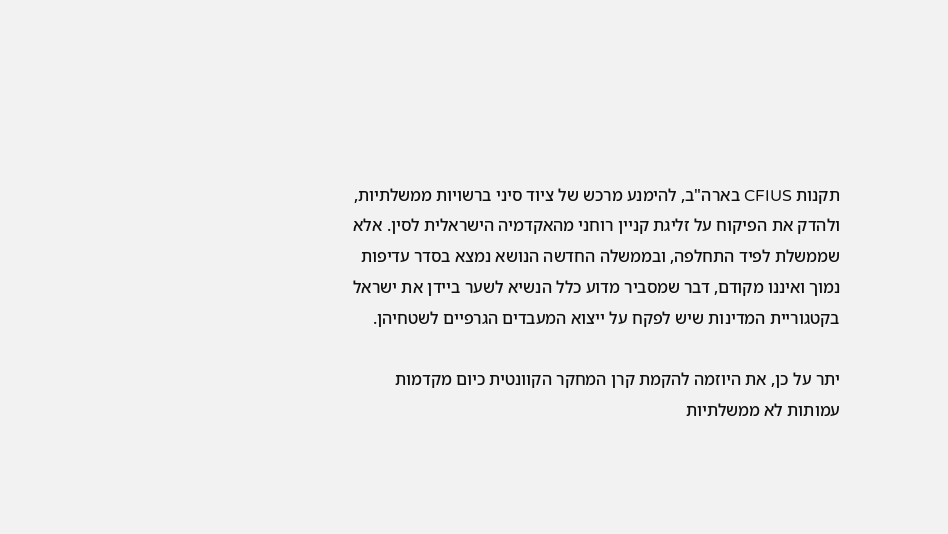תקנות CFIUS בארה"ב, להימנע מרכש של ציוד סיני ברשויות ממשלתיות, ולהדק את הפיקוח על זליגת קניין רוחני מהאקדמיה הישראלית לסין. אלא שממשלת לפיד התחלפה, ובממשלה החדשה הנושא נמצא בסדר עדיפות נמוך ואיננו מקודם, דבר שמסביר מדוע כלל הנשיא לשער ביידן את ישראל בקטגוריית המדינות שיש לפקח על ייצוא המעבדים הגרפיים לשטחיהן.

יתר על כן, את היוזמה להקמת קרן המחקר הקוונטית כיום מקדמות עמותות לא ממשלתיות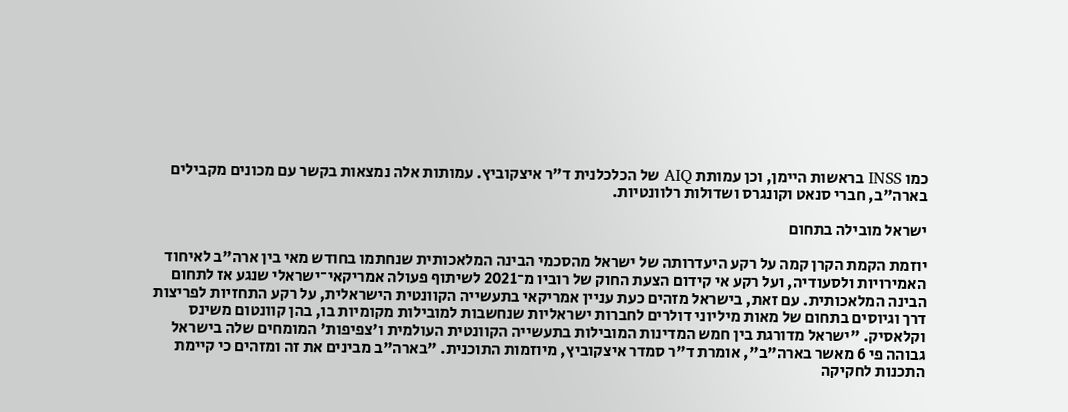כמו INSS בראשות היימן, וכן עמותת AIQ של הכלכלנית ד"ר איצקוביץ. עמותות אלה נמצאות בקשר עם מכונים מקבילים בארה"ב, חברי סנאט וקונגרס ושדולות רלוונטיות.

ישראל מובילה בתחום

יוזמת הקמת הקרן קמה על רקע היעדרותה של ישראל מהסכמי הבינה המלאכותית שנחתמו בחודש מאי בין ארה"ב לאיחוד האמירויות ולסעודיה, ועל רקע אי קידום הצעת החוק של רוביו מ־2021 לשיתוף פעולה אמריקאי־ישראלי שנגע אז לתחום הבינה המלאכותית. עם זאת, בישראל מזהים כעת עניין אמריקאי בתעשייה הקוונטית הישראלית, על רקע התחזיות לפריצות דרך וגיוסים בתחום של מאות מיליוני דולרים לחברות ישראליות שנחשבות למובילות מקומיות בו, בהן קוונטום משינס וקלאסיק. "ישראל מדורגת בין חמש המדינות המובילות בתעשייה הקוונטית העולמית ו'צפיפות' המומחים שלה בישראל גבוהה פי 6 מאשר בארה"ב", אומרת ד"ר סמדר איצקוביץ, מיוזמות התוכנית. "בארה"ב מבינים את זה ומזהים כי קיימת התכנות לחקיקה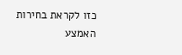כזו לקראת בחירות האמצע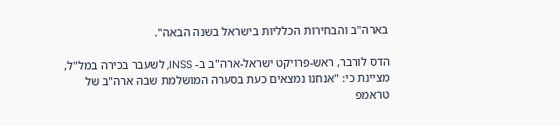בארה"ב והבחירות הכלליות בישראל בשנה הבאה".

הדס לורבר, ראש-פרויקט ישראל-ארה"ב ב- INSS, לשעבר בכירה במל"ל, מציינת כי: "אנחנו נמצאים כעת בסערה המושלמת שבה ארה"ב של טראמפ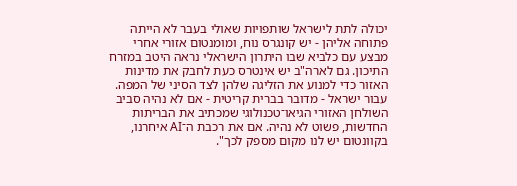יכולה לתת לישראל שותפויות שאולי בעבר לא הייתה פתוחה אליהן - יש קונגרס נוח, ומומנטום אזורי אחרי מבצע עם כלביא שבו היתרון הישראלי נראה היטב במזרח התיכון. גם לארה"ב יש אינטרס כעת לחבק את מדינות האזור כדי למנוע את הזליגה שלהן לצד הסיני של המפה. עבור ישראל - מדובר בברית קריטית - אם לא נהיה סביב השולחן האזורי הגיאו־טכנולוגי שמכתיב את הבריתות החדשות, פשוט לא נהיה. אם את רכבת ה־AI איחרנו, בקוונטום יש לנו מקום מספק לכך".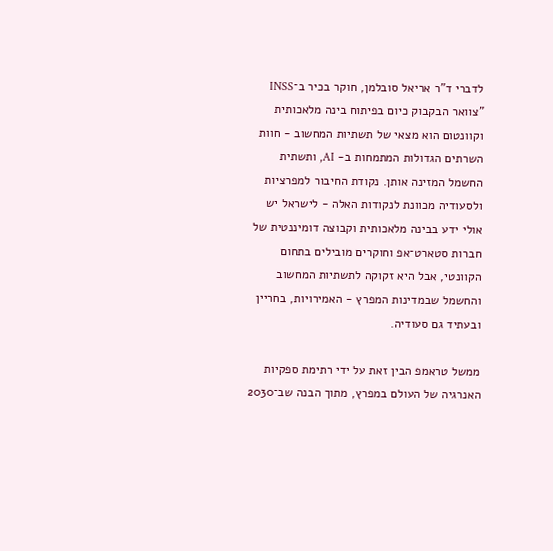לדברי ד"ר אריאל סובלמן, חוקר בכיר ב־INSS "צוואר הבקבוק כיום בפיתוח בינה מלאכותית וקוונטום הוא מצאי של תשתיות המחשוב - חוות השרתים הגדולות המתמחות ב- AI, ותשתית החשמל המזינה אותן. נקודת החיבור למפרציות ולסעודיה מכוונת לנקודות האלה - לישראל יש אולי ידע בבינה מלאכותית וקבוצה דומיננטית של חברות סטארט־אפ וחוקרים מובילים בתחום הקוונטי, אבל היא זקוקה לתשתיות המחשוב והחשמל שבמדינות המפרץ - האמירויות, בחריין ובעתיד גם סעודיה.

ממשל טראמפ הבין זאת על ידי רתימת ספקיות האנרגיה של העולם במפרץ, מתוך הבנה שב־2030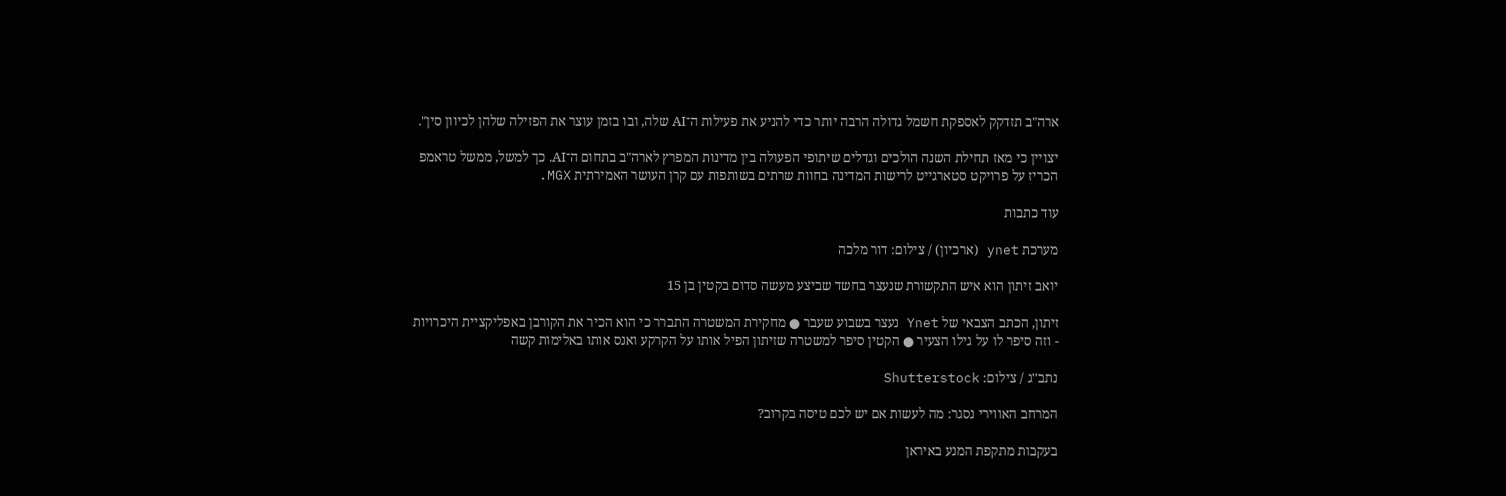ארה"ב תזדקק לאספקת חשמל גדולה הרבה יותר כדי להניע את פעילות ה־AI שלה, ובו בזמן עוצר את הפזילה שלהן לכיוון סין".

יצויין כי מאז תחילת השנה הולכים וגדלים שיתופי הפעולה בין מדינות המפרץ לארה"ב בתחום ה־AI. כך למשל, ממשל טראמפ הכריז על פרויקט סטארגייט לרישות המדינה בחוות שרתים בשותפות עם קרן העושר האמירתית MGX.

עוד כתבות

מערכת ynet (ארכיון) / צילום: דור מלכה

יואב זיתון הוא איש התקשורת שנעצר בחשד שביצע מעשה סדום בקטין בן 15

זיתון, הכתב הצבאי של Ynet נעצר בשבוע שעבר ● מחקירת המשטרה התברר כי הוא הכיר את הקורבן באפליקציית היכרויות - וזה סיפר לו על גילו הצעיר ● הקטין סיפר למשטרה שזיתון הפיל אותו על הקרקע ואנס אותו באלימות קשה

נתב''ג / צילום: Shutterstock

המרחב האווירי נסגר: מה לעשות אם יש לכם טיסה בקרוב?

בעקבות מתקפת המנע באיראן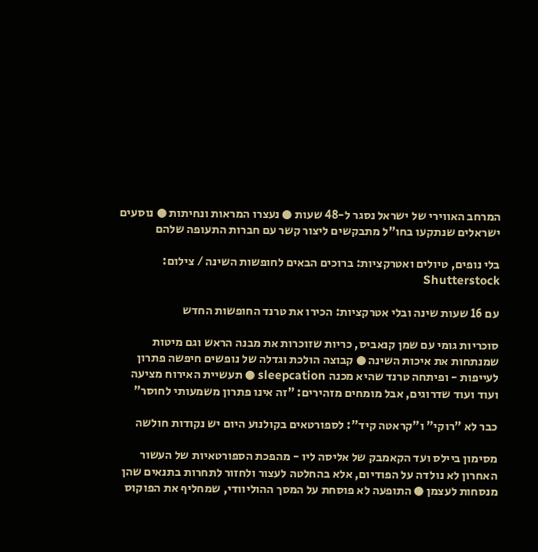המרחב האווירי של ישראל נסגר ל-48 שעות ● נעצרו המראות ונחיתות ● נוסעים ישראלים שנתקעו בחו"ל מתבקשים ליצור קשר עם חברות התעופה שלהם

בלי נופים, טיולים ואטרקציות: ברוכים הבאים לחופשות השינה / צילום: Shutterstock

עם 16 שעות שינה ובלי אטרקציות: הכירו את טרנד החופשות החדש

סוכריות גומי עם שמן קנאביס, כריות שזוכרות את מבנה הראש וגם מיטות שמנתחות את איכות השינה ● קבוצה הולכת וגדלה של נופשים חיפשה פתרון לעייפות - ופיתחה טרנד שהיא מכנה sleepcation ● תעשיית האירוח מציעה ועוד ועוד שדרוגים, אבל מומחים מזהירים: "זה אינו פתרון משמעותי לחוסר"

כבר לא "רוקי" ו"קראטה קיד": לספורטאים בקולנוע היום יש נקודות חולשה

מסימון ביילס ועד הקאמבק של אליסה ליו - מהפכת הספורטאיות של העשור האחרון לא נולדה על הפודיום, אלא בהחלטה לעצור ולחזור לתחרות בתנאים שהן מנסחות לעצמן ● התופעה לא פוסחת על המסך ההוליוודי, שמחליף את הפוקוס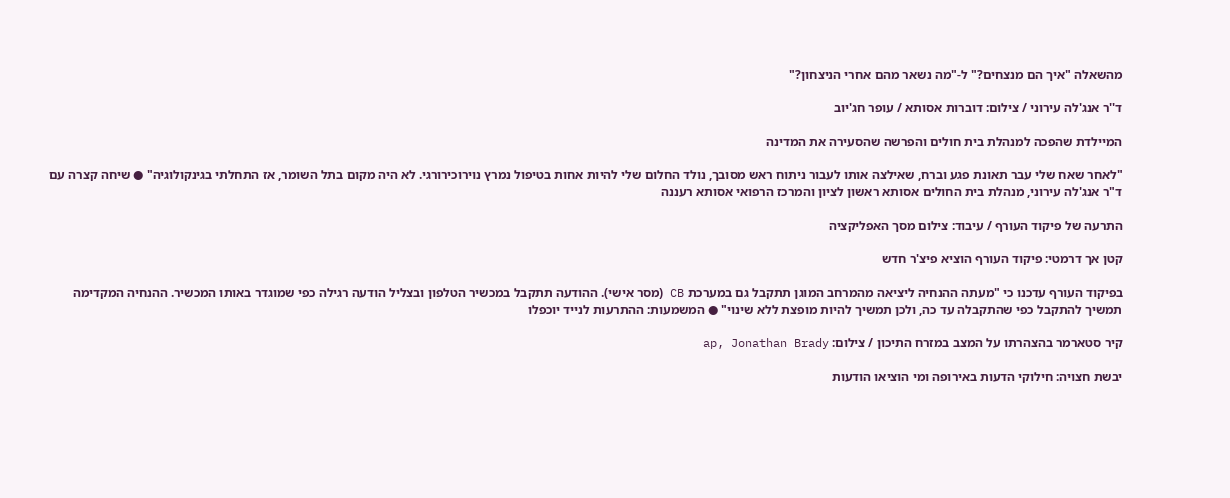מהשאלה "איך הם מנצחים?" ל-"מה נשאר מהם אחרי הניצחון?"

ד''ר אנג'לה עירוני / צילום: דוברות אסותא / עופר חג'יוב

המיילדת שהפכה למנהלת בית חולים והפרשה שהסעירה את המדינה

"לאחר שאח שלי עבר תאונת פגע וברח, שאילצה אותו לעבור ניתוח ראש מסובך, נולד החלום שלי להיות אחות בטיפול נמרץ נוירוכירורגי. לא היה מקום בתל השומר, אז התחלתי בגינקולוגיה" ● שיחה קצרה עם ד"ר אנג'לה עירוני, מנהלת בית החולים אסותא ראשון לציון והמרכז הרפואי אסותא רעננה

התרעה של פיקוד העורף / עיבוד: צילום מסך האפליקציה

קטן אך דרמטי: פיקוד העורף הוציא פיצ'ר חדש

בפיקוד העורף עדכנו כי "מעתה ההנחיה ליציאה מהמרחב המוגן תתקבל גם במערכת CB (מסר אישי). ההודעה תתקבל במכשיר הטלפון ובצליל הודעה רגילה כפי שמוגדר באותו המכשיר. ההנחיה המקדימה תמשיך להתקבל כפי שהתקבלה עד כה, ולכן תמשיך להיות מופצת ללא שינוי" ● המשמעות: ההתרעות לנייד יוכפלו

קיר סטארמר בהצהרתו על המצב במזרח התיכון / צילום: ap, Jonathan Brady

יבשת חצויה: חילוקי הדעות באירופה ומי הוציאו הודעות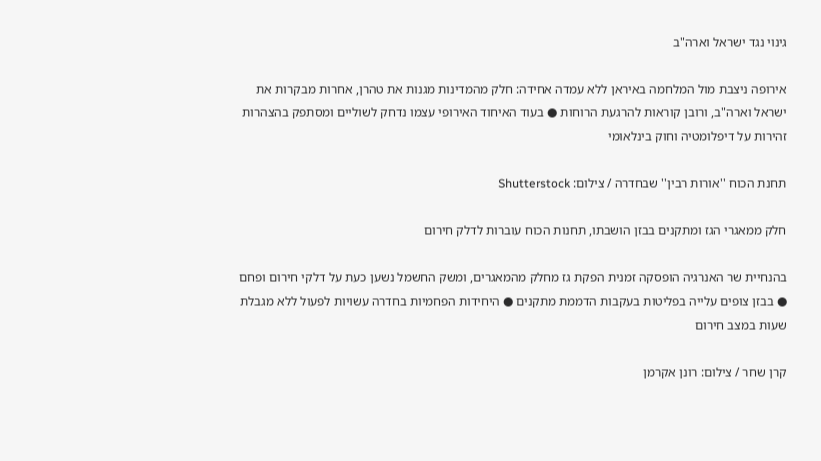גינוי נגד ישראל וארה"ב

אירופה ניצבת מול המלחמה באיראן ללא עמדה אחידה: חלק מהמדינות מגנות את טהרן, אחרות מבקרות את ישראל וארה"ב, ורובן קוראות להרגעת הרוחות ● בעוד האיחוד האירופי עצמו נדחק לשוליים ומסתפק בהצהרות זהירות על דיפלומטיה וחוק בינלאומי

תחנת הכוח ''אורות רבין'' שבחדרה / צילום: Shutterstock

חלק ממאגרי הגז ומתקנים בבזן הושבתו, תחנות הכוח עוברות לדלק חירום

בהנחיית שר האנרגיה הופסקה זמנית הפקת גז מחלק מהמאגרים, ומשק החשמל נשען כעת על דלקי חירום ופחם ● בבזן צופים עלייה בפליטות בעקבות הדממת מתקנים ● היחידות הפחמיות בחדרה עשויות לפעול ללא מגבלת שעות במצב חירום

קרן שחר / צילום: רונן אקרמן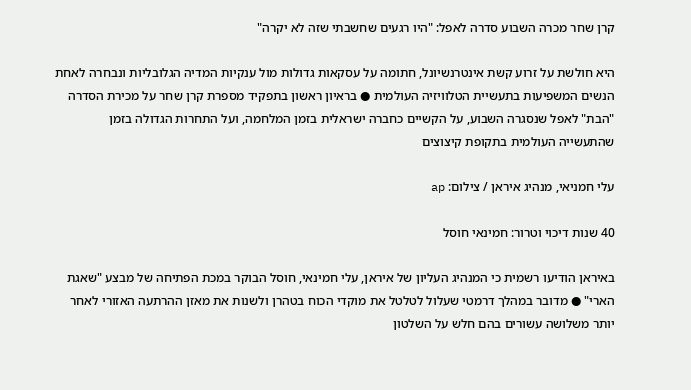קרן שחר מכרה השבוע סדרה לאפל: "היו רגעים שחשבתי שזה לא יקרה"

היא חולשת על זרוע קשת אינטרנשיונל, חתומה על עסקאות גדולות מול ענקיות המדיה הגלובליות ונבחרה לאחת הנשים המשפיעות בתעשיית הטלוויזיה העולמית ● בראיון ראשון בתפקיד מספרת קרן שחר על מכירת הסדרה "הבת" לאפל שנסגרה השבוע, על הקשיים כחברה ישראלית בזמן המלחמה, ועל התחרות הגדולה בזמן שהתעשייה העולמית בתקופת קיצוצים

עלי חמניאי, מנהיג איראן / צילום: ap

40 שנות דיכוי וטרור: חמינאי חוסל

באיראן הודיעו רשמית כי המנהיג העליון של איראן, עלי חמינאי, חוסל הבוקר במכת הפתיחה של מבצע "שאגת הארי" ● מדובר במהלך דרמטי שעלול לטלטל את מוקדי הכוח בטהרן ולשנות את מאזן ההרתעה האזורי לאחר יותר משלושה עשורים בהם חלש על השלטון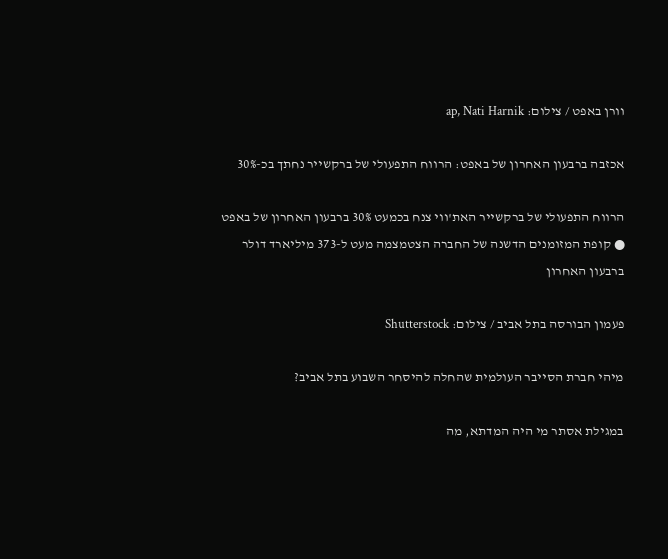וורן באפט / צילום: ap, Nati Harnik

אכזבה ברבעון האחרון של באפט: הרווח התפעולי של ברקשייר נחתך בכ-30%

הרווח התפעולי של ברקשייר האת'ווי צנח בכמעט 30% ברבעון האחרון של באפט ● קופת המזומנים הדשנה של החברה הצטמצמה מעט ל-373 מיליארד דולר ברבעון האחרון

פעמון הבורסה בתל אביב / צילום: Shutterstock

מיהי חברת הסייבר העולמית שהחלה להיסחר השבוע בתל אביב?

במגילת אסתר מי היה המדתא, מה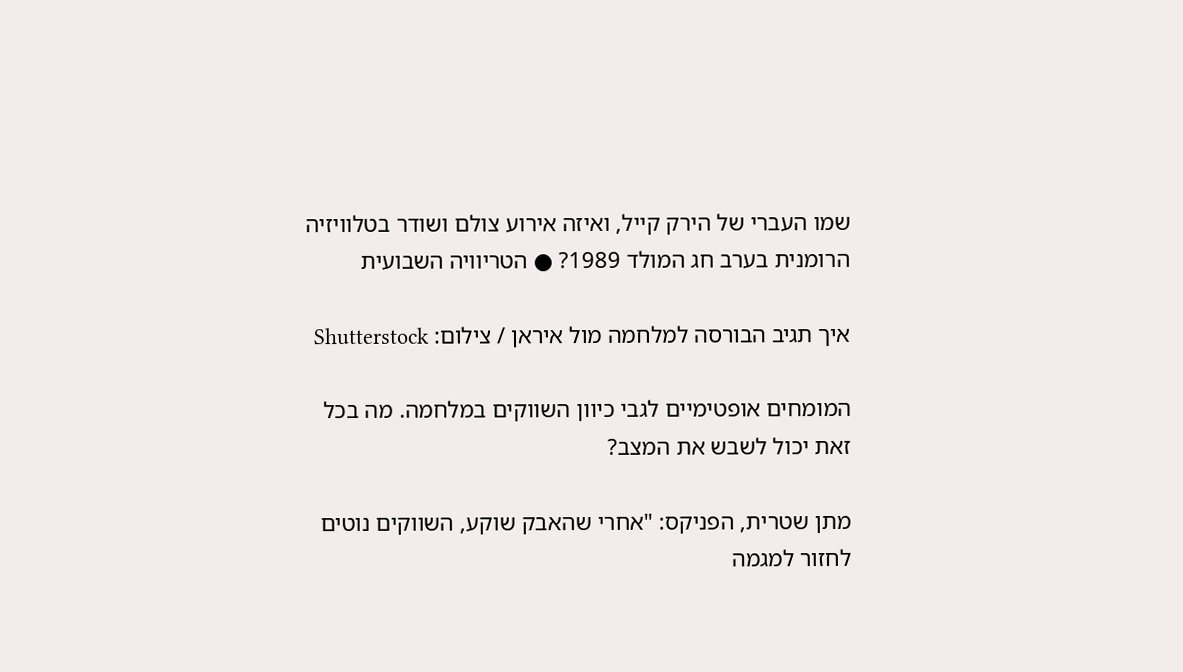שמו העברי של הירק קייל, ואיזה אירוע צולם ושודר בטלוויזיה הרומנית בערב חג המולד 1989? ● הטריוויה השבועית

איך תגיב הבורסה למלחמה מול איראן / צילום: Shutterstock

המומחים אופטימיים לגבי כיוון השווקים במלחמה. מה בכל זאת יכול לשבש את המצב?

מתן שטרית, הפניקס: "אחרי שהאבק שוקע, השווקים נוטים לחזור למגמה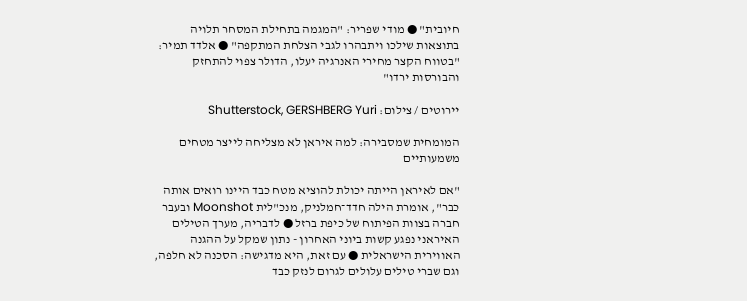חיובית" ● מודי שפריר: "המגמה בתחילת המסחר תלויה בתוצאות שילכו ויתבהרו לגבי הצלחת המתקפה" ● אלדד תמיר: "בטווח הקצר מחירי האנרגיה יעלו, הדולר צפוי להתחזק והבורסות ירדו"

יירוטים / צילום: Shutterstock, GERSHBERG Yuri

המומחית שמסבירה: למה איראן לא מצליחה לייצר מטחים משמעותיים

"אם לאיראן הייתה יכולת להוציא מטח כבד היינו רואים אותה כבר", אומרת הילה חדד־חמלניק, מנכ"לית Moonshot ובעבר חברה בצוות הפיתוח של כיפת ברזל ● לדבריה, מערך הטילים האיראני נפגע קשות ביוני האחרון - נתון שמקל על ההגנה האווירית הישראלית ● עם זאת, היא מדגישה: הסכנה לא חלפה, וגם שברי טילים עלולים לגרום לנזק כבד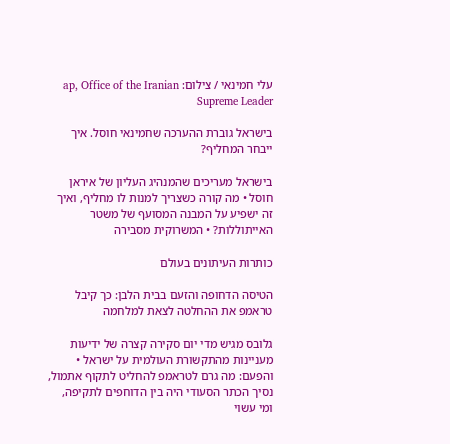עלי חמינאי / צילום: ap, Office of the Iranian Supreme Leader

בישראל גוברת ההערכה שחמינאי חוסל. איך ייבחר המחליף?

בישראל מעריכים שהמנהיג העליון של איראן חוסל • מה קורה כשצריך למנות לו מחליף, ואיך זה ישפיע על המבנה המסועף של משטר האייתוללות? • המשרוקית מסבירה

כותרות העיתונים בעולם

הטיסה הדחופה והזעם בבית הלבן: כך קיבל טראמפ את ההחלטה לצאת למלחמה

גלובס מגיש מדי יום סקירה קצרה של ידיעות מעניינות מהתקשורת העולמית על ישראל • והפעם: מה גרם לטראמפ להחליט לתקוף אתמול, נסיך הכתר הסעודי היה בין הדוחפים לתקיפה, ומי עשוי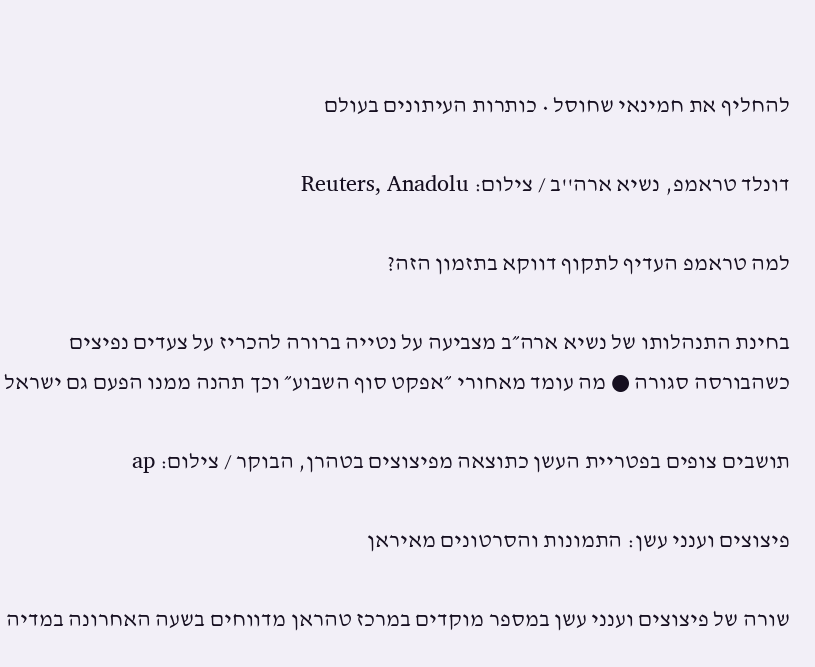להחליף את חמינאי שחוסל • כותרות העיתונים בעולם

דונלד טראמפ, נשיא ארה''ב / צילום: Reuters, Anadolu

למה טראמפ העדיף לתקוף דווקא בתזמון הזה?

בחינת התנהלותו של נשיא ארה״ב מצביעה על נטייה ברורה להכריז על צעדים נפיצים כשהבורסה סגורה ● מה עומד מאחורי ״אפקט סוף השבוע״ וכך תהנה ממנו הפעם גם ישראל

תושבים צופים בפטריית העשן כתוצאה מפיצוצים בטהרן, הבוקר / צילום: ap

פיצוצים וענני עשן: התמונות והסרטונים מאיראן

שורה של פיצוצים וענני עשן במספר מוקדים במרכז טהראן מדווחים בשעה האחרונה במדיה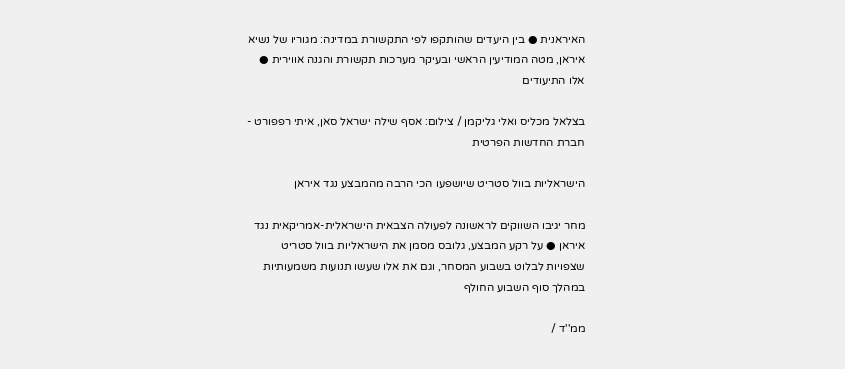האיראנית ● בין היעדים שהותקפו לפי התקשורת במדינה: מגוריו של נשיא איראן, מטה המודיעין הראשי ובעיקר מערכות תקשורת והגנה אווירית ● אלו התיעודים

בצלאל מכליס ואלי גליקמן / צילום: אסף שילה ישראל סאן, איתי רפפורט - חברת החדשות הפרטית

הישראליות בוול סטריט שיושפעו הכי הרבה מהמבצע נגד איראן

מחר יגיבו השווקים לראשונה לפעולה הצבאית הישראלית-אמריקאית נגד איראן ● על רקע המבצע, גלובס מסמן את הישראליות בוול סטריט שצפויות לבלוט בשבוע המסחר, וגם את אלו שעשו תנועות משמעותיות במהלך סוף השבוע החולף

ממ''ד /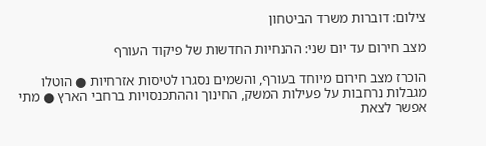צילום: דוברות משרד הביטחון

מצב חירום עד יום שני: ההנחיות החדשות של פיקוד העורף

הוכרז מצב חירום מיוחד בעורף, והשמים נסגרו לטיסות אזרחיות ● הוטלו מגבלות נרחבות על פעילות המשק, החינוך וההתכנסויות ברחבי הארץ ● מתי אפשר לצאת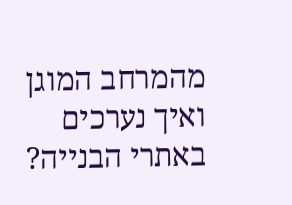מהמרחב המוגן ואיך נערכים באתרי הבנייה?